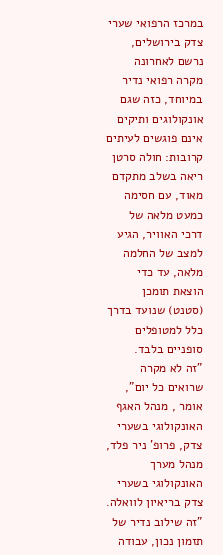במרכז הרפואי שערי צדק בירושלים, נרשם לאחרונה מקרה רפואי נדיר במיוחד, כזה שגם אונקולוגים ותיקים אינם פוגשים לעיתים קרובות: חולה סרטן ריאה בשלב מתקדם מאוד, עם חסימה כמעט מלאה של דרכי האוויר, הגיע למצב של החלמה מלאה, עד כדי הוצאת תומכן (סטנט) שנועד בדרך כלל למטופלים סופניים בלבד.
"זה לא מקרה שרואים כל יום", אומר , מנהל האגף האונקולוגי בשערי צדק, פרופ' ניר פלד, מנהל מערך האונקולוגי בשערי צדק בריאיון לוואלה. "זה שילוב נדיר של תזמון נכון, עבודה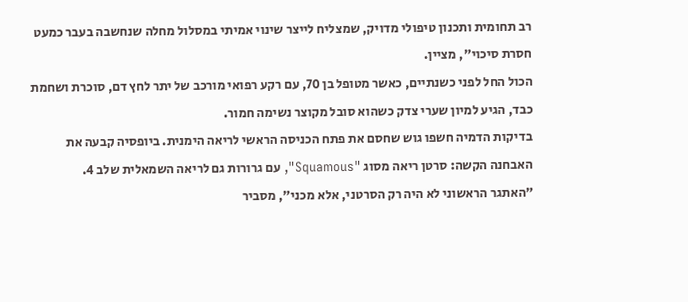רב תחומית ותכנון טיפולי מדויק, שמצליח לייצר שינוי אמיתי במסלול מחלה שנחשבה בעבר כמעט חסרת סיכוי", מציין.
הכול החל לפני כשנתיים, כאשר מטופל בן 70, עם רקע רפואי מורכב של יתר לחץ דם, סוכרת ושחמת כבד, הגיע למיון שערי צדק כשהוא סובל מקוצר נשימה חמור.
בדיקות הדמיה חשפו גוש שחסם את פתח הכניסה הראשי לריאה הימנית. ביופסיה קבעה את האבחנה הקשה: סרטן ריאה מסוג "Squamous", עם גרורות גם לריאה השמאלית שלב 4.
"האתגר הראשוני לא היה רק הסרטני, אלא מכני", מסביר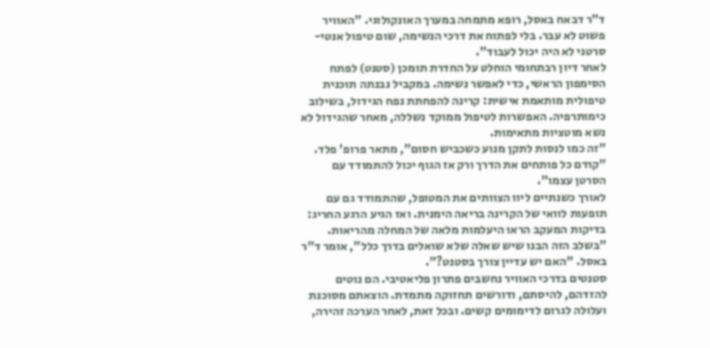ד"ר דבאח באסל, רופא מתמחה במערך האונקולוגי. "האוויר פשוט לא עבר. בלי לפתוח את דרכי הנשימה, שום טיפול אנטי-סרטני לא היה יכול לעבוד".
לאחר דיון רבתחומי הוחלט על החדרת תומכן (סטנט) לפתח הסימפון הראשי, כדי לאפשר נשימה. במקביל נבנתה תוכנית טיפולית מותאמת אישית: קרינה להפחתת נפח הגידול, בשילוב כימותרפיה. האפשרות לטיפול ממוקד נשללה, מאחר שהגידול לא נשא מוטציות מתאימות.
"זה כמו לנסות לתקן מנוע כשכביש חסום", מתאר פרופ' פלד. "קודם כל פותחים את הדרך ורק אז הגוף יכול להתמודד עם הסרטן עצמו".
לאורך כשנתיים ליוו הצוותים את המטופל, שהתמודד גם עם תופעות לוואי של הקרינה בריאה הימנית. ואז הגיע הרגע החריג: בדיקות המעקב הראו היעלמות מלאה של המחלה מהריאות.
"בשלב הזה הבנו שיש שאלה שלא שואלים בדרך כלל", אומר ד"ר באסל. "האם יש עדיין צורך בסטנט?".
סטנטים בדרכי האוויר נחשבים פתרון פליאטיבי. הם נוטים להזדהם, להיסתם, ודורשים תחזוקה מתמדת. הוצאתם מסוכנת ועלולה לגרום לדימומים קשים. ובכל זאת, לאחר הערכה זהירה,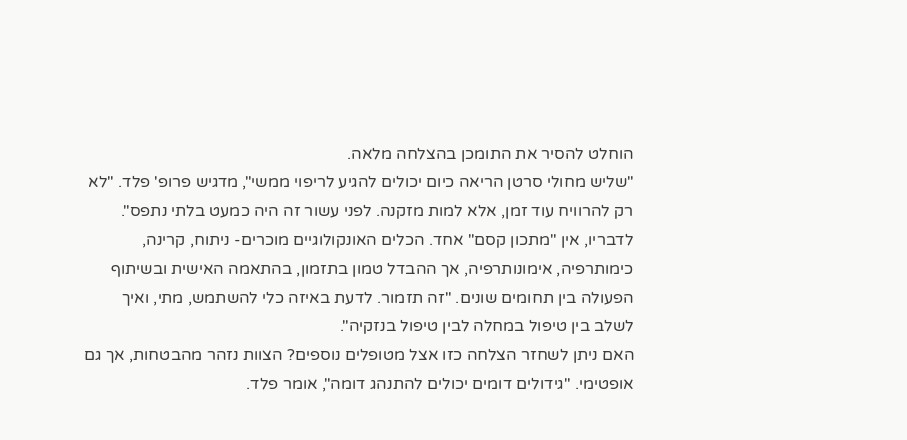הוחלט להסיר את התומכן בהצלחה מלאה.
"שליש מחולי סרטן הריאה כיום יכולים להגיע לריפוי ממשי", מדגיש פרופ' פלד. "לא רק להרוויח עוד זמן, אלא למות מזקנה. לפני עשור זה היה כמעט בלתי נתפס".
לדבריו, אין "מתכון קסם" אחד. הכלים האונקולוגיים מוכרים- ניתוח, קרינה, כימותרפיה, אימונותרפיה, אך ההבדל טמון בתזמון, בהתאמה האישית ובשיתוף הפעולה בין תחומים שונים. "זה תזמור. לדעת באיזה כלי להשתמש, מתי, ואיך לשלב בין טיפול במחלה לבין טיפול בנזקיה".
האם ניתן לשחזר הצלחה כזו אצל מטופלים נוספים? הצוות נזהר מהבטחות, אך גם אופטימי. "גידולים דומים יכולים להתנהג דומה", אומר פלד.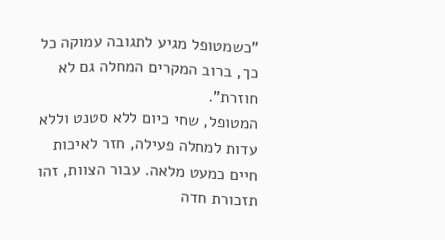"כשמטופל מגיע לתגובה עמוקה כל כך, ברוב המקרים המחלה גם לא חוזרת".
המטופל, שחי כיום ללא סטנט וללא עדות למחלה פעילה, חזר לאיכות חיים כמעט מלאה. עבור הצוות, זהו תזכורת חדה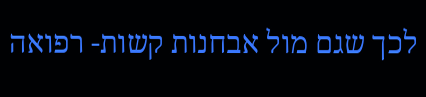לכך שגם מול אבחנות קשות- רפואה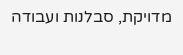מדויקת, סבלנות ועבודה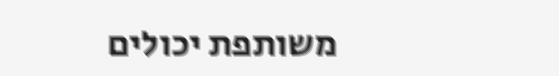משותפת יכולים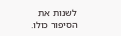לשנות את הסיפור כולו.